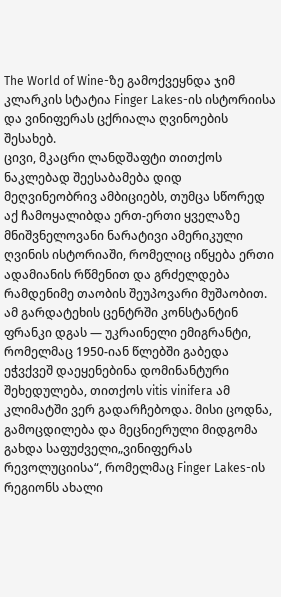The World of Wine-ზე გამოქვეყნდა ჯიმ კლარკის სტატია Finger Lakes-ის ისტორიისა და ვინიფერას ცქრიალა ღვინოების შესახებ.
ცივი, მკაცრი ლანდშაფტი თითქოს ნაკლებად შეესაბამება დიდ მეღვინეობრივ ამბიციებს, თუმცა სწორედ აქ ჩამოყალიბდა ერთ-ერთი ყველაზე მნიშვნელოვანი ნარატივი ამერიკული ღვინის ისტორიაში, რომელიც იწყება ერთი ადამიანის რწმენით და გრძელდება რამდენიმე თაობის შეუპოვარი მუშაობით.
ამ გარდატეხის ცენტრში კონსტანტინ ფრანკი დგას — უკრაინელი ემიგრანტი, რომელმაც 1950-იან წლებში გაბედა ეჭვქვეშ დაეყენებინა დომინანტური შეხედულება, თითქოს vitis vinifera ამ კლიმატში ვერ გადარჩებოდა. მისი ცოდნა, გამოცდილება და მეცნიერული მიდგომა გახდა საფუძველი„ვინიფერას რევოლუციისა“, რომელმაც Finger Lakes-ის რეგიონს ახალი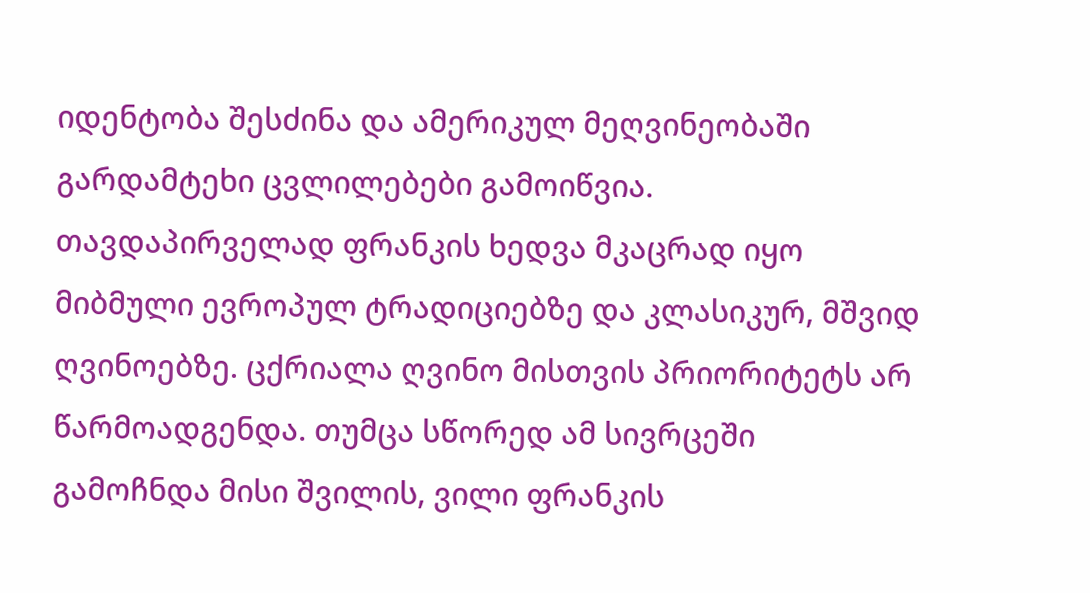იდენტობა შესძინა და ამერიკულ მეღვინეობაში გარდამტეხი ცვლილებები გამოიწვია.
თავდაპირველად ფრანკის ხედვა მკაცრად იყო მიბმული ევროპულ ტრადიციებზე და კლასიკურ, მშვიდ ღვინოებზე. ცქრიალა ღვინო მისთვის პრიორიტეტს არ წარმოადგენდა. თუმცა სწორედ ამ სივრცეში გამოჩნდა მისი შვილის, ვილი ფრანკის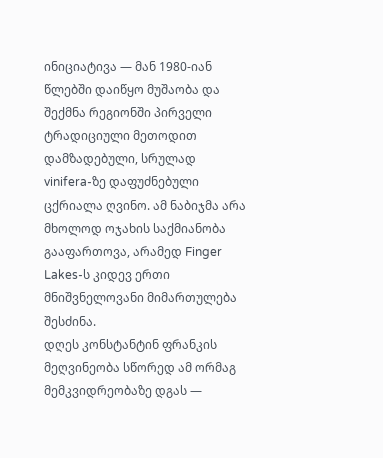ინიციატივა — მან 1980-იან წლებში დაიწყო მუშაობა და შექმნა რეგიონში პირველი ტრადიციული მეთოდით დამზადებული, სრულად vinifera-ზე დაფუძნებული ცქრიალა ღვინო. ამ ნაბიჯმა არა მხოლოდ ოჯახის საქმიანობა გააფართოვა, არამედ Finger Lakes-ს კიდევ ერთი მნიშვნელოვანი მიმართულება შესძინა.
დღეს კონსტანტინ ფრანკის მეღვინეობა სწორედ ამ ორმაგ მემკვიდრეობაზე დგას —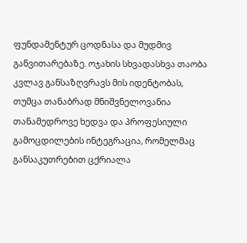ფუნდამენტურ ცოდნასა და მუდმივ განვითარებაზე. ოჯახის სხვადასხვა თაობა კვლავ განსაზღვრავს მის იდენტობას, თუმცა თანაბრად მნიშვნელოვანია თანამედროვე ხედვა და პროფესიული გამოცდილების ინტეგრაცია, რომელმაც განსაკუთრებით ცქრიალა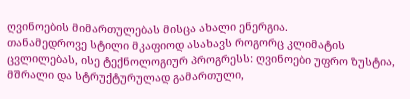ღვინოების მიმართულებას მისცა ახალი ენერგია.
თანამედროვე სტილი მკაფიოდ ასახავს როგორც კლიმატის ცვლილებას, ისე ტექნოლოგიურ პროგრესს: ღვინოები უფრო ზუსტია, მშრალი და სტრუქტურულად გამართული,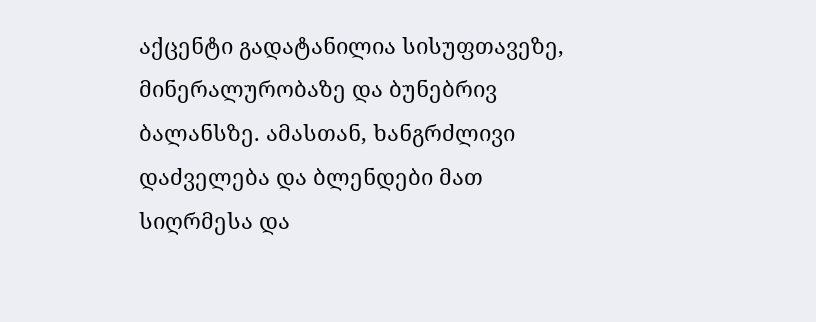აქცენტი გადატანილია სისუფთავეზე, მინერალურობაზე და ბუნებრივ ბალანსზე. ამასთან, ხანგრძლივი დაძველება და ბლენდები მათ სიღრმესა და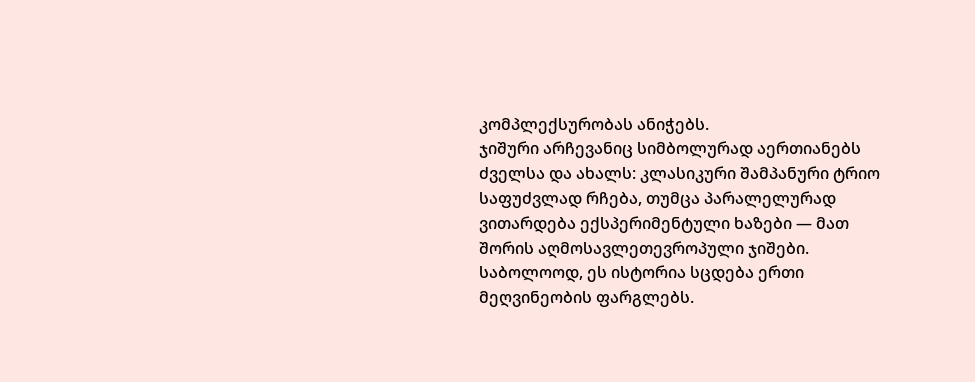კომპლექსურობას ანიჭებს.
ჯიშური არჩევანიც სიმბოლურად აერთიანებს ძველსა და ახალს: კლასიკური შამპანური ტრიო საფუძვლად რჩება, თუმცა პარალელურად ვითარდება ექსპერიმენტული ხაზები — მათ შორის აღმოსავლეთევროპული ჯიშები.
საბოლოოდ, ეს ისტორია სცდება ერთი მეღვინეობის ფარგლებს.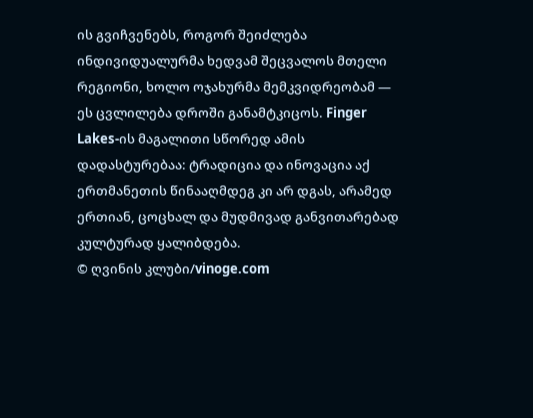ის გვიჩვენებს, როგორ შეიძლება ინდივიდუალურმა ხედვამ შეცვალოს მთელი რეგიონი, ხოლო ოჯახურმა მემკვიდრეობამ — ეს ცვლილება დროში განამტკიცოს. Finger Lakes-ის მაგალითი სწორედ ამის დადასტურებაა: ტრადიცია და ინოვაცია აქ ერთმანეთის წინააღმდეგ კი არ დგას, არამედ ერთიან, ცოცხალ და მუდმივად განვითარებად კულტურად ყალიბდება.
© ღვინის კლუბი/vinoge.com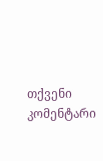თქვენი კომენტარი